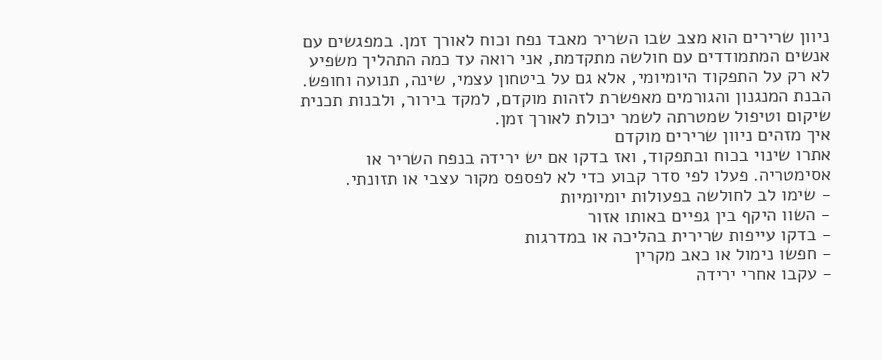ניוון שרירים הוא מצב שבו השריר מאבד נפח וכוח לאורך זמן. במפגשים עם אנשים המתמודדים עם חולשה מתקדמת, אני רואה עד כמה התהליך משפיע לא רק על התפקוד היומיומי, אלא גם על ביטחון עצמי, שינה, תנועה וחופש. הבנת המנגנון והגורמים מאפשרת לזהות מוקדם, למקד בירור, ולבנות תכנית שיקום וטיפול שמטרתה לשמר יכולת לאורך זמן.
איך מזהים ניוון שרירים מוקדם
אתרו שינוי בכוח ובתפקוד, ואז בדקו אם יש ירידה בנפח השריר או אסימטריה. פעלו לפי סדר קבוע כדי לא לפספס מקור עצבי או תזונתי.
- שימו לב לחולשה בפעולות יומיומיות
- השוו היקף בין גפיים באותו אזור
- בדקו עייפות שרירית בהליכה או במדרגות
- חפשו נימול או כאב מקרין
- עקבו אחרי ירידה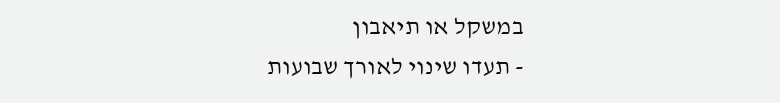במשקל או תיאבון
- תעדו שינוי לאורך שבועות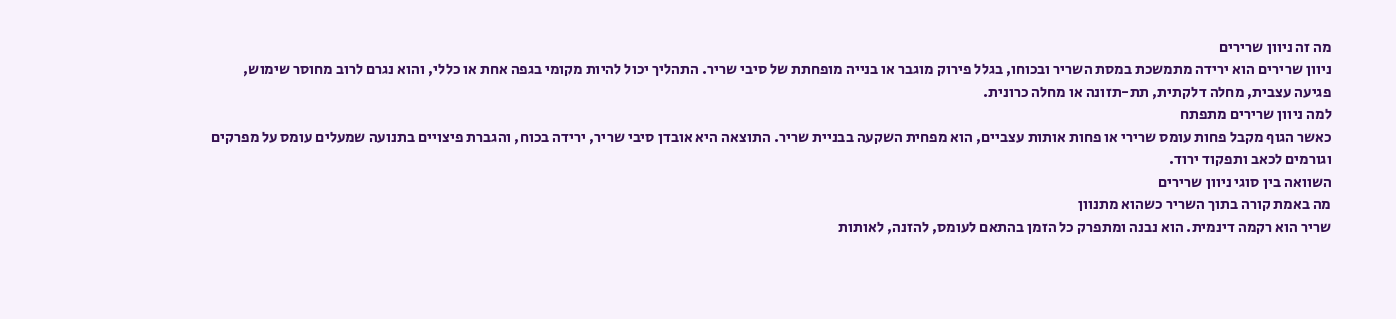מה זה ניוון שרירים
ניוון שרירים הוא ירידה מתמשכת במסת השריר ובכוחו, בגלל פירוק מוגבר או בנייה מופחתת של סיבי שריר. התהליך יכול להיות מקומי בגפה אחת או כללי, והוא נגרם לרוב מחוסר שימוש, פגיעה עצבית, מחלה דלקתית, תת-תזונה או מחלה כרונית.
למה ניוון שרירים מתפתח
כאשר הגוף מקבל פחות עומס שרירי או פחות אותות עצביים, הוא מפחית השקעה בבניית שריר. התוצאה היא אובדן סיבי שריר, ירידה בכוח, והגברת פיצויים בתנועה שמעלים עומס על מפרקים וגורמים לכאב ותפקוד ירוד.
השוואה בין סוגי ניוון שרירים
מה באמת קורה בתוך השריר כשהוא מתנוון
שריר הוא רקמה דינמית. הוא נבנה ומתפרק כל הזמן בהתאם לעומס, להזנה, לאותות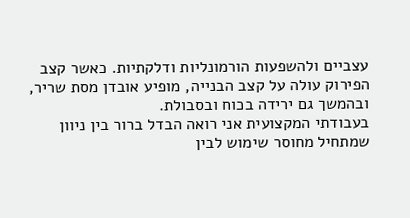עצביים ולהשפעות הורמונליות ודלקתיות. כאשר קצב הפירוק עולה על קצב הבנייה, מופיע אובדן מסת שריר, ובהמשך גם ירידה בכוח ובסבולת.
בעבודתי המקצועית אני רואה הבדל ברור בין ניוון שמתחיל מחוסר שימוש לבין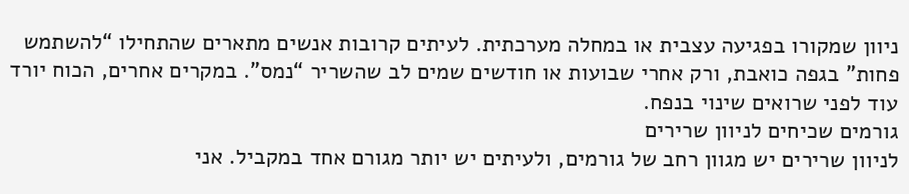ניוון שמקורו בפגיעה עצבית או במחלה מערכתית. לעיתים קרובות אנשים מתארים שהתחילו “להשתמש פחות” בגפה כואבת, ורק אחרי שבועות או חודשים שמים לב שהשריר “נמס”. במקרים אחרים, הכוח יורד עוד לפני שרואים שינוי בנפח.
גורמים שכיחים לניוון שרירים
לניוון שרירים יש מגוון רחב של גורמים, ולעיתים יש יותר מגורם אחד במקביל. אני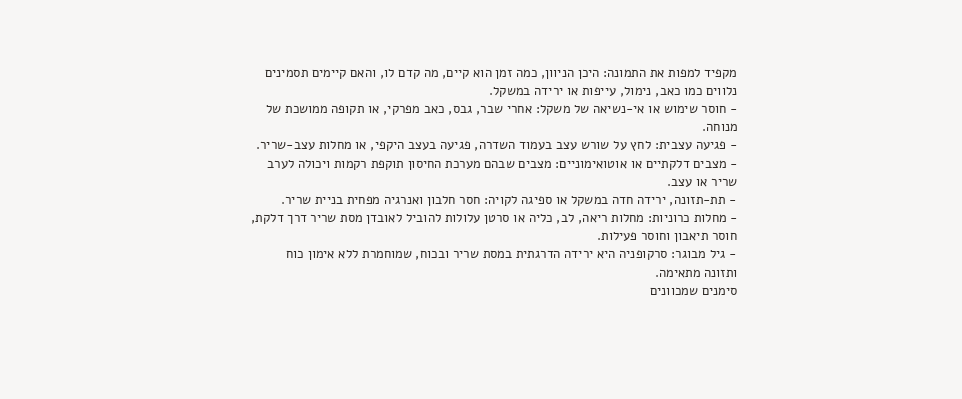מקפיד למפות את התמונה: היכן הניוון, כמה זמן הוא קיים, מה קדם לו, והאם קיימים תסמינים נלווים כמו כאב, נימול, עייפות או ירידה במשקל.
- חוסר שימוש או אי-נשיאה של משקל: אחרי שבר, גבס, כאב מפרקי, או תקופה ממושכת של מנוחה.
- פגיעה עצבית: לחץ על שורש עצב בעמוד השדרה, פגיעה בעצב היקפי, או מחלות עצב-שריר.
- מצבים דלקתיים או אוטואימוניים: מצבים שבהם מערכת החיסון תוקפת רקמות ויכולה לערב שריר או עצב.
- תת-תזונה, ירידה חדה במשקל או ספיגה לקויה: חסר חלבון ואנרגיה מפחית בניית שריר.
- מחלות כרוניות: מחלות ריאה, לב, כליה או סרטן עלולות להוביל לאובדן מסת שריר דרך דלקת, חוסר תיאבון וחוסר פעילות.
- גיל מבוגר: סרקופניה היא ירידה הדרגתית במסת שריר ובכוח, שמוחמרת ללא אימון כוח ותזונה מתאימה.
סימנים שמכוונים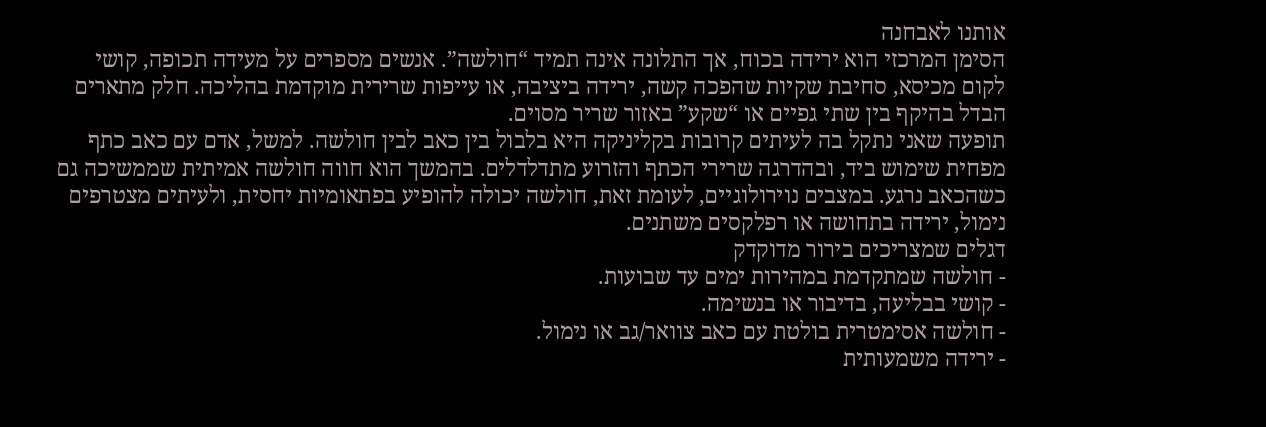אותנו לאבחנה
הסימן המרכזי הוא ירידה בכוח, אך התלונה אינה תמיד “חולשה”. אנשים מספרים על מעידה תכופה, קושי לקום מכיסא, סחיבת שקיות שהפכה קשה, ירידה ביציבה, או עייפות שרירית מוקדמת בהליכה. חלק מתארים הבדל בהיקף בין שתי גפיים או “שקע” באזור שריר מסוים.
תופעה שאני נתקל בה לעיתים קרובות בקליניקה היא בלבול בין כאב לבין חולשה. למשל, אדם עם כאב כתף מפחית שימוש ביד, ובהדרגה שרירי הכתף והזרוע מתדלדלים. בהמשך הוא חווה חולשה אמיתית שממשיכה גם כשהכאב נרגע. במצבים נוירולוגיים, לעומת זאת, חולשה יכולה להופיע בפתאומיות יחסית, ולעיתים מצטרפים נימול, ירידה בתחושה או רפלקסים משתנים.
דגלים שמצריכים בירור מדוקדק
- חולשה שמתקדמת במהירות ימים עד שבועות.
- קושי בבליעה, בדיבור או בנשימה.
- חולשה אסימטרית בולטת עם כאב צוואר/גב או נימול.
- ירידה משמעותית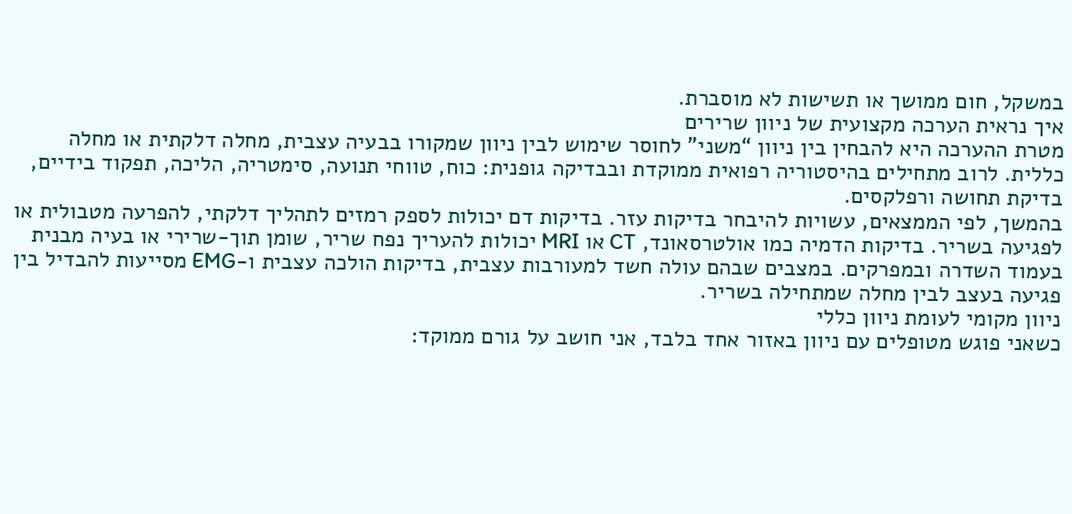במשקל, חום ממושך או תשישות לא מוסברת.
איך נראית הערכה מקצועית של ניוון שרירים
מטרת ההערכה היא להבחין בין ניוון “משני” לחוסר שימוש לבין ניוון שמקורו בבעיה עצבית, מחלה דלקתית או מחלה כללית. לרוב מתחילים בהיסטוריה רפואית ממוקדת ובבדיקה גופנית: כוח, טווחי תנועה, סימטריה, הליכה, תפקוד בידיים, בדיקת תחושה ורפלקסים.
בהמשך, לפי הממצאים, עשויות להיבחר בדיקות עזר. בדיקות דם יכולות לספק רמזים לתהליך דלקתי, להפרעה מטבולית או לפגיעה בשריר. בדיקות הדמיה כמו אולטרסאונד, CT או MRI יכולות להעריך נפח שריר, שומן תוך-שרירי או בעיה מבנית בעמוד השדרה ובמפרקים. במצבים שבהם עולה חשד למעורבות עצבית, בדיקות הולכה עצבית ו-EMG מסייעות להבדיל בין פגיעה בעצב לבין מחלה שמתחילה בשריר.
ניוון מקומי לעומת ניוון כללי
כשאני פוגש מטופלים עם ניוון באזור אחד בלבד, אני חושב על גורם ממוקד: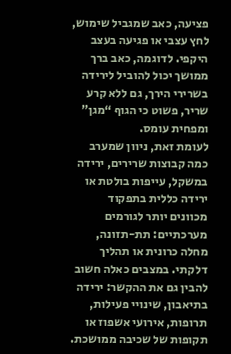פציעה, כאב שמגביל שימוש, לחץ עצבי או פגיעה בעצב היקפי. לדוגמה, כאב ברך ממושך יכול להוביל לירידה בשרירי הירך, גם ללא קרע שריר, פשוט כי הגוף “מגן” ומפחית עומס.
לעומת זאת, ניוון שמערב כמה קבוצות שרירים, ירידה במשקל, עייפות בולטת או ירידה כללית בתפקוד מכוונים יותר לגורמים מערכתיים: תת-תזונה, מחלה כרונית או תהליך דלקתי. במצבים כאלה חשוב להבין גם את ההקשר: ירידה בתיאבון, שינויי פעילות, תרופות, אירועי אשפוז או תקופות של שכיבה ממושכת.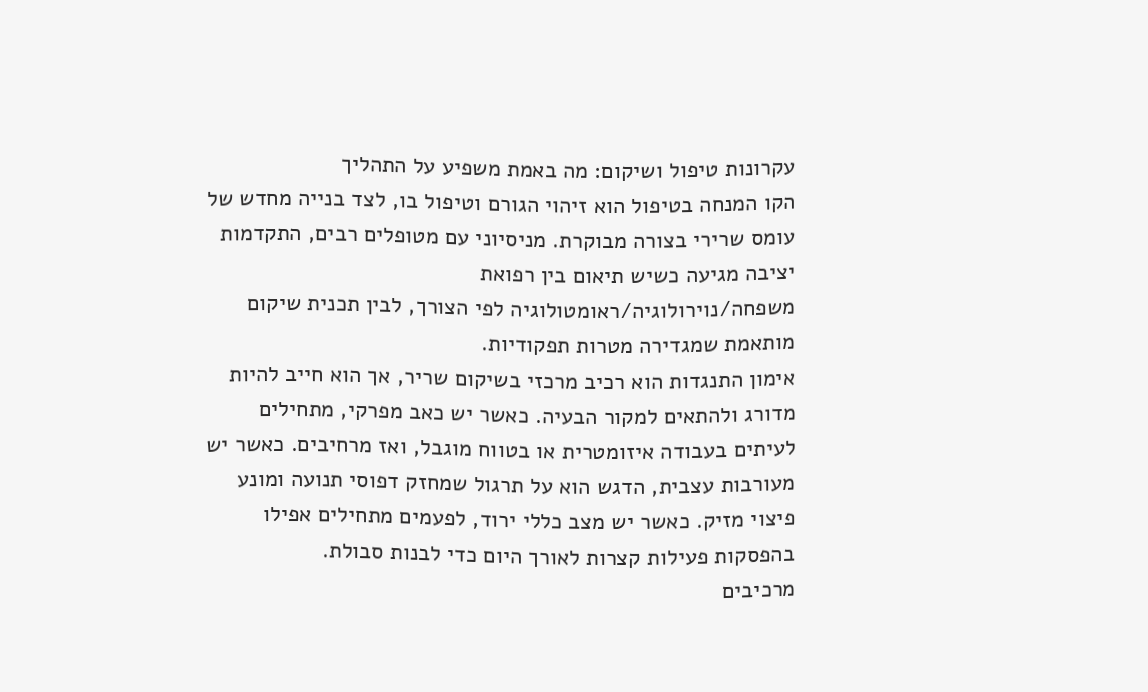עקרונות טיפול ושיקום: מה באמת משפיע על התהליך
הקו המנחה בטיפול הוא זיהוי הגורם וטיפול בו, לצד בנייה מחדש של עומס שרירי בצורה מבוקרת. מניסיוני עם מטופלים רבים, התקדמות יציבה מגיעה כשיש תיאום בין רפואת משפחה/נוירולוגיה/ראומטולוגיה לפי הצורך, לבין תכנית שיקום מותאמת שמגדירה מטרות תפקודיות.
אימון התנגדות הוא רכיב מרכזי בשיקום שריר, אך הוא חייב להיות מדורג ולהתאים למקור הבעיה. כאשר יש כאב מפרקי, מתחילים לעיתים בעבודה איזומטרית או בטווח מוגבל, ואז מרחיבים. כאשר יש מעורבות עצבית, הדגש הוא על תרגול שמחזק דפוסי תנועה ומונע פיצוי מזיק. כאשר יש מצב כללי ירוד, לפעמים מתחילים אפילו בהפסקות פעילות קצרות לאורך היום כדי לבנות סבולת.
מרכיבים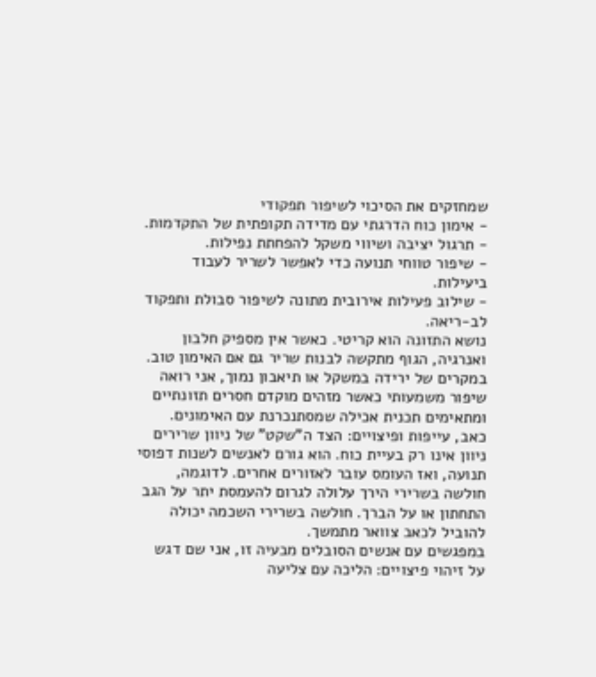שמחזקים את הסיכוי לשיפור תפקודי
- אימון כוח הדרגתי עם מדידה תקופתית של התקדמות.
- תרגול יציבה ושיווי משקל להפחתת נפילות.
- שיפור טווחי תנועה כדי לאפשר לשריר לעבוד ביעילות.
- שילוב פעילות אירובית מתונה לשיפור סבולת ותפקוד לב-ריאה.
נושא התזונה הוא קריטי. כאשר אין מספיק חלבון ואנרגיה, הגוף מתקשה לבנות שריר גם אם האימון טוב. במקרים של ירידה במשקל או תיאבון נמוך, אני רואה שיפור משמעותי כאשר מזהים מוקדם חסרים תזונתיים ומתאימים תכנית אכילה שמסתנכרנת עם האימונים.
כאב, עייפות ופיצויים: הצד ה”שקט” של ניוון שרירים
ניוון אינו רק בעיית כוח. הוא גורם לאנשים לשנות דפוסי תנועה, ואז העומס עובר לאזורים אחרים. לדוגמה, חולשה בשרירי הירך עלולה לגרום להעמסת יתר על הגב התחתון או על הברך. חולשה בשרירי השכמה יכולה להוביל לכאב צוואר מתמשך.
במפגשים עם אנשים הסובלים מבעיה זו, אני שם דגש על זיהוי פיצויים: הליכה עם צליעה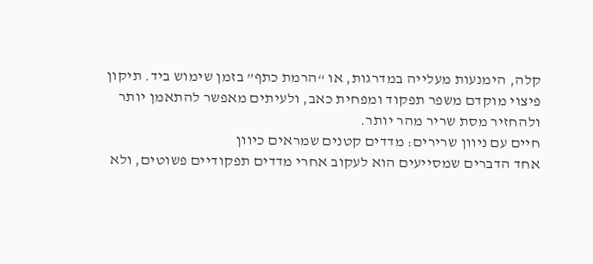קלה, הימנעות מעלייה במדרגות, או “הרמת כתף” בזמן שימוש ביד. תיקון פיצוי מוקדם משפר תפקוד ומפחית כאב, ולעיתים מאפשר להתאמן יותר ולהחזיר מסת שריר מהר יותר.
חיים עם ניוון שרירים: מדדים קטנים שמראים כיוון
אחד הדברים שמסייעים הוא לעקוב אחרי מדדים תפקודיים פשוטים, ולא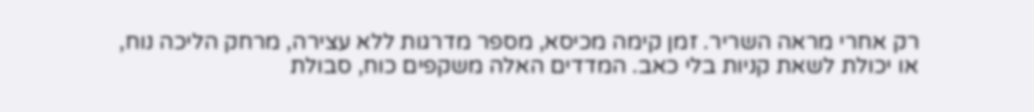רק אחרי מראה השריר. זמן קימה מכיסא, מספר מדרגות ללא עצירה, מרחק הליכה נוח, או יכולת לשאת קניות בלי כאב. המדדים האלה משקפים כוח, סבולת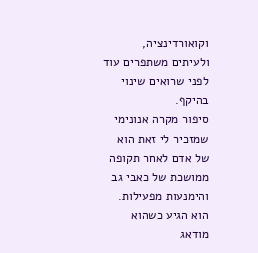וקואורדינציה, ולעיתים משתפרים עוד לפני שרואים שינוי בהיקף.
סיפור מקרה אנונימי שמזכיר לי זאת הוא של אדם לאחר תקופה ממושכת של כאבי גב והימנעות מפעילות. הוא הגיע כשהוא מודאג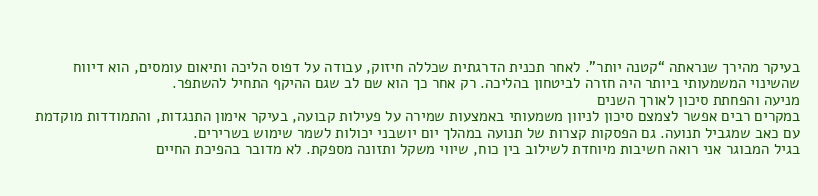בעיקר מהירך שנראתה “קטנה יותר”. לאחר תכנית הדרגתית שכללה חיזוק, עבודה על דפוס הליכה ותיאום עומסים, הוא דיווח שהשינוי המשמעותי ביותר היה חזרה לביטחון בהליכה. רק אחר כך הוא שם לב שגם ההיקף התחיל להשתפר.
מניעה והפחתת סיכון לאורך השנים
במקרים רבים אפשר לצמצם סיכון לניוון משמעותי באמצעות שמירה על פעילות קבועה, בעיקר אימון התנגדות, והתמודדות מוקדמת עם כאב שמגביל תנועה. גם הפסקות קצרות של תנועה במהלך יום יושבני יכולות לשמר שימוש בשרירים.
בגיל המבוגר אני רואה חשיבות מיוחדת לשילוב בין כוח, שיווי משקל ותזונה מספקת. לא מדובר בהפיכת החיים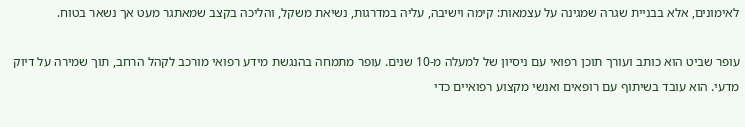לאימונים, אלא בבניית שגרה שמגינה על עצמאות: קימה וישיבה, עליה במדרגות, נשיאת משקל, והליכה בקצב שמאתגר מעט אך נשאר בטוח.

עופר שביט הוא כותב ועורך תוכן רפואי עם ניסיון של למעלה מ-10 שנים. עופר מתמחה בהנגשת מידע רפואי מורכב לקהל הרחב, תוך שמירה על דיוק מדעי. הוא עובד בשיתוף עם רופאים ואנשי מקצוע רפואיים כדי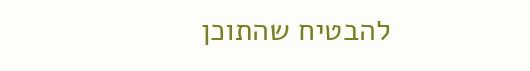להבטיח שהתוכן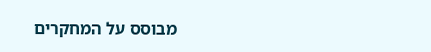מבוסס על המחקרים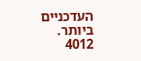העדכניים ביותר.
4012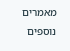מאמרים נוספים